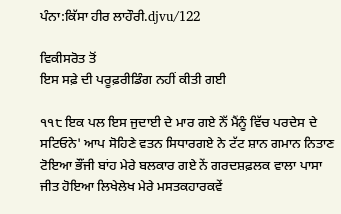ਪੰਨਾ:ਕਿੱਸਾ ਹੀਰ ਲਾਹੌਰੀ.djvu/122

ਵਿਕੀਸਰੋਤ ਤੋਂ
ਇਸ ਸਫ਼ੇ ਦੀ ਪਰੂਫ਼ਰੀਡਿੰਗ ਨਹੀਂ ਕੀਤੀ ਗਈ

੧੧੮ ਇਕ ਪਲ ਇਸ ਜੁਦਾਈ ਦੇ ਮਾਰ ਗਏ ਨੇੱ ਮੈਂਨੂੰ ਵਿੱਚ ਪਰਦੇਸ ਦੇ ਸਟਿਓਨੇ' ਆਪ ਸੋਹਿਣੇ ਵਤਨ ਸਿਧਾਰਗਏ ਨੇ ਟੱਟ ਸ਼ਾਨ ਗਮਾਨ ਨਿਤਾਣ ਟੋਇਆ ਭੌਂਜੀ ਬਾਂਹ ਮੇਰੇ ਬਲਕਾਰ ਗਏ ਨੇਂ ਗਰਦਸ਼ਫ਼ਲਕ ਵਾਲਾ ਪਾਸਾ ਜੀਤ ਹੋਇਆ ਲਿਖੇਲੇਖ ਮੇਰੇ ਮਸਤਕਹਾਰਕਵੇਂ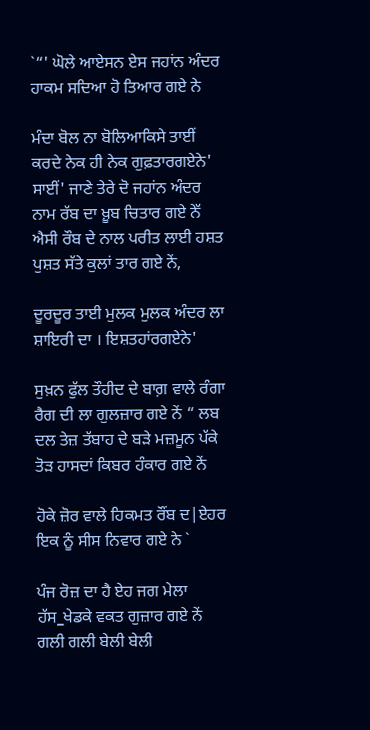`“' ਘੋਲੇ ਆਏਸਨ ਏਸ ਜਹਾਂਨ ਅੰਦਰ ਹਾਕਮ ਸਦਿਆ ਹੋ ਤਿਆਰ ਗਏ ਨੇ

ਮੰਦਾ ਬੋਲ ਨਾ ਬੋਲਿਆਕਿਸੇ ਤਾਈਂ ਕਰਦੇ ਨੇਕ ਹੀ ਨੇਕ ਗੁਫ਼ਤਾਰਗਏਨੇ' ਸਾਈਂ' ਜਾਣੇ ਤੇਰੇ ਦੋ ਜਹਾਂਨ ਅੰਦਰ ਨਾਮ ਰੱਬ ਦਾ ਖ਼ੂਬ ਚਿਤਾਰ ਗਏ ਨੇੱ ਐਸੀ ਰੌਬ ਦੇ ਨਾਲ ਪਰੀਤ ਲਾਈ ਹਸ਼ਤ ਪੁਸ਼ਤ ਸੱਤੇ ਕੁਲਾਂ ਤਾਰ ਗਏ ਨੇਂ,

ਦੂਰਦੂਰ ਤਾਈ ਮੁਲਕ ਮੁਲਕ ਅੰਦਰ ਲਾ ਸ਼ਾਇਰੀ ਦਾ । ਇਸ਼ਤਹਾਂਰਗਏਨੇ'

ਸੁਖ਼ਨ ਫੁੱਲ ਤੌਹੀਦ ਦੇ ਬਾਗ਼ ਵਾਲੇ ਰੰਗਾ ਰੈਗ ਦੀ ਲਾ ਗੁਲਜ਼ਾਰ ਗਏ ਨੇਂ “ ਲਬ ਦਲ ਤੇਜ਼ ਤੱਬਾਹ ਦੇ ਬੜੇ ਮਜ਼ਮੂਨ ਪੱਕੇ ਤੋੜ ਹਾਸਦਾਂ ਕਿਬਰ ਹੰਕਾਰ ਗਏ ਨੇਂ

ਹੋਕੇ ਜ਼ੋਰ ਵਾਲੇ ਹਿਕਮਤ ਰੌਂਬ ਦ|ਏਹਰ ਇਕ ਨੂੰ ਸੀਸ ਨਿਵਾਰ ਗਏ ਨੇ `

ਪੰਜ ਰੋਜ਼ ਦਾ ਹੈ ਏਹ ਜਗ ਮੇਲਾ ਹੱਸ_ਖੇਡਕੇ ਵਕਤ ਗੁਜ਼ਾਰ ਗਏ ਨੇਂ ਗਲੀ ਗਲੀ ਬੇਲੀ ਬੇਲੀ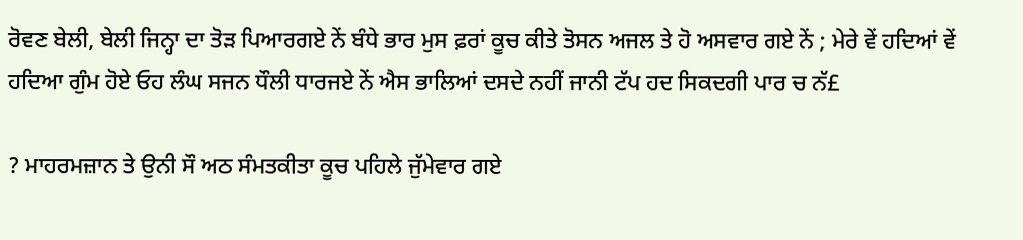ਰੋਵਣ ਬੇਲੀ, ਬੇਲੀ ਜਿਨ੍ਹਾ ਦਾ ਤੋੜ ਪਿਆਰਗਏ ਨੇਂ ਬੰਧੇ ਭਾਰ ਮੁਸ ਫ਼ਰਾਂ ਕੂਚ ਕੀਤੇ ਤੋਸਨ ਅਜਲ ਤੇ ਹੋ ਅਸਵਾਰ ਗਏ ਨੇਂ ; ਮੇਰੇ ਵੇਂ ਹਦਿਆਂ ਵੇਂ ਹਦਿਆ ਗੁੰਮ ਹੋਏ ਓਹ ਲੰਘ ਸਜਨ ਧੌਲੀ ਧਾਰਜਏ ਨੇਂ ਐਸ ਭਾਲਿਆਂ ਦਸਦੇ ਨਹੀਂ ਜਾਨੀ ਟੱਪ ਹਦ ਸਿਕਦਗੀ ਪਾਰ ਚ ਨੱ£

? ਮਾਹਰਮਜ਼ਾਨ ਤੇ ਉਨੀ ਸੌ ਅਠ ਸੰਮਤਕੀਤਾ ਕੂਚ ਪਹਿਲੇ ਜੁੱਮੇਵਾਰ ਗਏ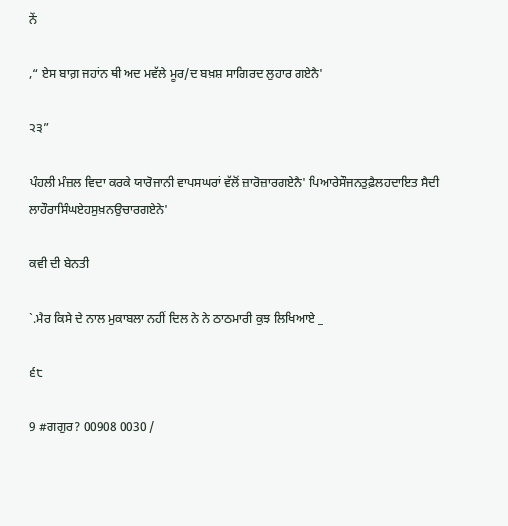ਨੇਂ

,“ ਏਸ ਬਾਗ਼ ਜਹਾਂਨ ਥੀ ਅਦ ਮਵੱਲੇ ਮੂਰ/ਦ ਬਖ਼ਸ਼ ਸਾਗਿਰਦ ਲੁਹਾਰ ਗਏਨੈ'

੨੩”

ਪੰਹਲੀ ਮੰਜ਼ਲ ਵਿਦਾ ਕਰਕੇ ਯਾਰੋਜਾਨੀ ਵਾਪਸਘਰਾਂ ਵੱਲੋਂ ਜ਼ਾਰੋਜ਼ਾਰਗਏਨੈ' ਪਿਆਰੇਸੌਜਨਤੁਫ਼ੈਲਹਦਾਇਤ ਸੈਦੀ ਲਾਹੌਰਾਸਿੰਘਏਹਸੁਖ਼ਨਉਚਾਰਗਏਨੇ'

ਕਵੀ ਦੀ ਬੇਨਤੀ

`.ਮੈਰ ਕਿਸੇ ਦੇ ਨਾਲ ਮੁਕਾਬਲਾ ਨਹੀਂ ਦਿਲ ਨੇ ਨੇ ਠਾਠਮਾਰੀ ਕੁਝ ਲਿਖਿਆਏ _

੬੮

9 #ਗਗੁਰ? 00908 0030 /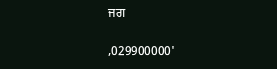ਜਗ

,029900000'